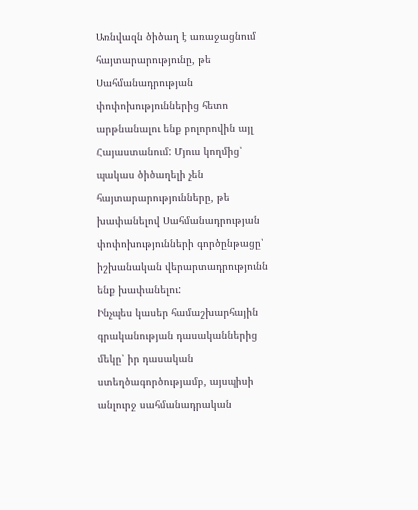Առնվազն ծիծաղ է առաջացնում հայտարարությունը, թե Սահմանադրության փոփոխություններից հետո արթնանալու ենք բոլորովին այլ Հայաստանում: Մյուս կողմից՝ պակաս ծիծաղելի չեն հայտարարությունները, թե խափանելով Սահմանադրության փոփոխությունների գործընթացը՝ իշխանական վերարտադրությունն ենք խափանելու:
Ինչպես կասեր համաշխարհային գրականության դասականներից մեկը՝ իր դասական ստեղծագործությամբ, այսպիսի անլուրջ սահմանադրական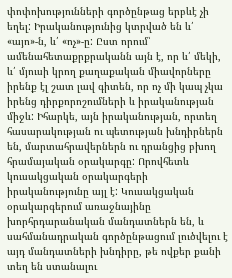փոփոխությունների գործընթաց երբևէ չի եղել: Իրականությունից կտրված են և՛ «այո»-ն, և՛ «ոչ»-ը: Ըստ որում՝ ամենահետաքրքրականն այն է, որ և՛ մեկի, և՛ մյուսի կրող քաղաքական միավորները իրենք էլ շատ լավ գիտեն, որ ոչ մի կապ չկա իրենց դիրքորոշումների և իրականության միջև: Իհարկե, այն իրականության, որտեղ հասարակության ու պետության խնդիրներն են, մարտահրավերներն ու դրանցից բխող հրամայական օրակարգը: Որովհետև կուսակցական օրակարգերի իրականությունը այլ է: Կուսակցական օրակարգերում առաջնայինը խորհրդարանական մանդատներն են, և սահմանադրական գործընթացում լուծվելու է այդ մանդատների խնդիրը, թե ովքեր քանի տեղ են ստանալու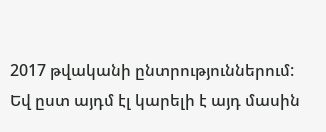2017 թվականի ընտրություններում:
Եվ ըստ այդմ էլ կարելի է այդ մասին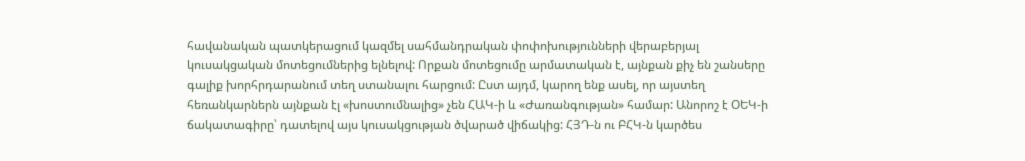հավանական պատկերացում կազմել սահմանդրական փոփոխությունների վերաբերյալ կուսակցական մոտեցումներից ելնելով: Որքան մոտեցումը արմատական է, այնքան քիչ են շանսերը գալիք խորհրդարանում տեղ ստանալու հարցում: Ըստ այդմ, կարող ենք ասել, որ այստեղ հեռանկարներն այնքան էլ «խոստումնալից» չեն ՀԱԿ-ի և «Ժառանգության» համար: Անորոշ է ՕԵԿ-ի ճակատագիրը՝ դատելով այս կուսակցության ծվարած վիճակից: ՀՅԴ-ն ու ԲՀԿ-ն կարծես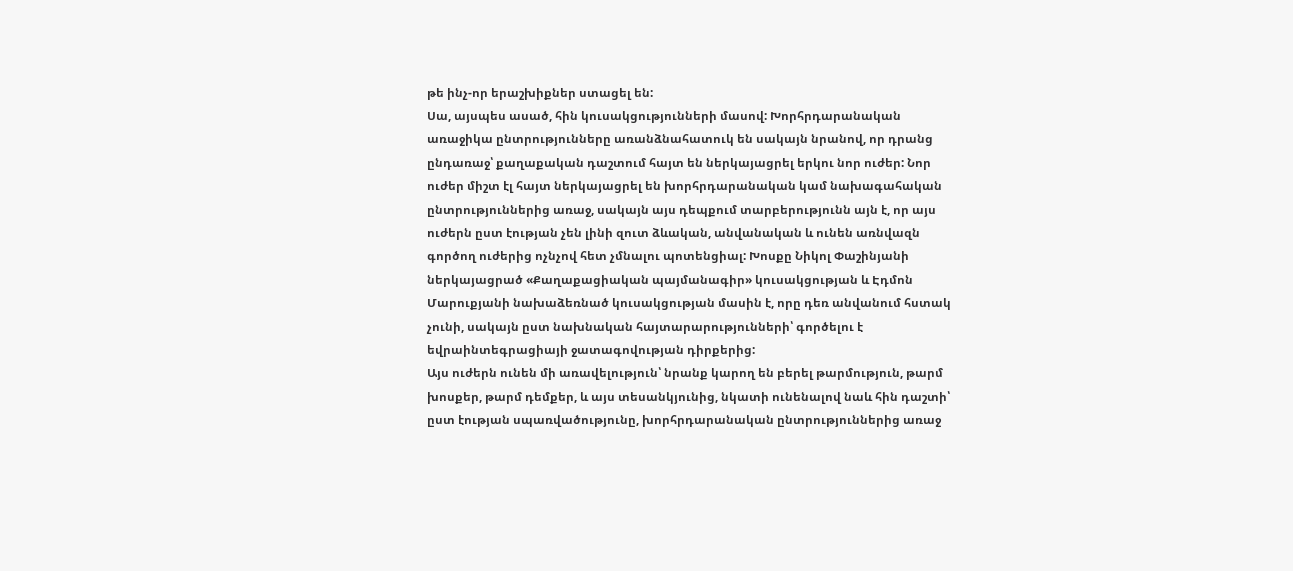թե ինչ-որ երաշխիքներ ստացել են:
Սա, այսպես ասած, հին կուսակցությունների մասով: Խորհրդարանական առաջիկա ընտրությունները առանձնահատուկ են սակայն նրանով, որ դրանց ընդառաջ՝ քաղաքական դաշտում հայտ են ներկայացրել երկու նոր ուժեր: Նոր ուժեր միշտ էլ հայտ ներկայացրել են խորհրդարանական կամ նախագահական ընտրություններից առաջ, սակայն այս դեպքում տարբերությունն այն է, որ այս ուժերն ըստ էության չեն լինի զուտ ձևական, անվանական և ունեն առնվազն գործող ուժերից ոչնչով հետ չմնալու պոտենցիալ: Խոսքը Նիկոլ Փաշինյանի ներկայացրած «Քաղաքացիական պայմանագիր» կուսակցության և Էդմոն Մարուքյանի նախաձեռնած կուսակցության մասին է, որը դեռ անվանում հստակ չունի, սակայն ըստ նախնական հայտարարությունների՝ գործելու է եվրաինտեգրացիայի ջատագովության դիրքերից:
Այս ուժերն ունեն մի առավելություն՝ նրանք կարող են բերել թարմություն, թարմ խոսքեր, թարմ դեմքեր, և այս տեսանկյունից, նկատի ունենալով նաև հին դաշտի՝ ըստ էության սպառվածությունը, խորհրդարանական ընտրություններից առաջ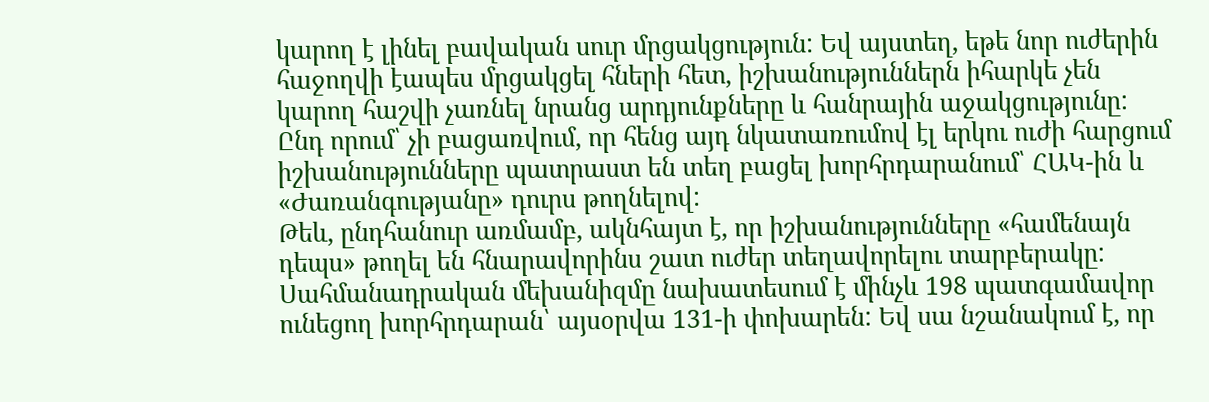կարող է լինել բավական սուր մրցակցություն: Եվ այստեղ, եթե նոր ուժերին հաջողվի էապես մրցակցել հների հետ, իշխանություններն իհարկե չեն կարող հաշվի չառնել նրանց արդյունքները և հանրային աջակցությունը: Ընդ որում՝ չի բացառվում, որ հենց այդ նկատառումով էլ երկու ուժի հարցում իշխանությունները պատրաստ են տեղ բացել խորհրդարանում՝ ՀԱԿ-ին և «Ժառանգությանը» դուրս թողնելով:
Թեև, ընդհանուր առմամբ, ակնհայտ է, որ իշխանությունները «համենայն դեպս» թողել են հնարավորինս շատ ուժեր տեղավորելու տարբերակը: Սահմանադրական մեխանիզմը նախատեսում է մինչև 198 պատգամավոր ունեցող խորհրդարան՝ այսօրվա 131-ի փոխարեն: Եվ սա նշանակում է, որ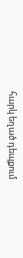հարկ եղած դեպքում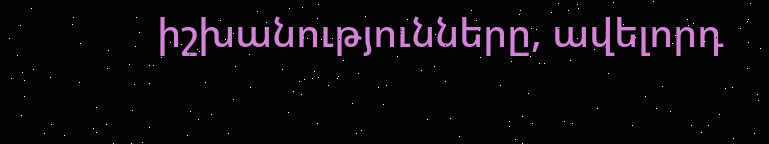իշխանությունները, ավելորդ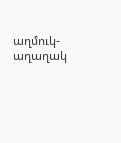աղմուկ-աղաղակ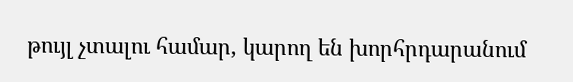թույլ չտալու համար, կարող են խորհրդարանում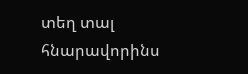տեղ տալ հնարավորինս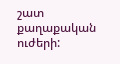շատ քաղաքական ուժերի: